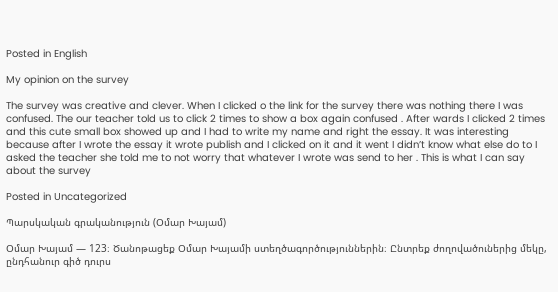Posted in English

My opinion on the survey

The survey was creative and clever. When I clicked o the link for the survey there was nothing there I was confused. The our teacher told us to click 2 times to show a box again confused . After wards I clicked 2 times and this cute small box showed up and I had to write my name and right the essay. It was interesting because after I wrote the essay it wrote publish and I clicked on it and it went I didn’t know what else do to I asked the teacher she told me to not worry that whatever I wrote was send to her . This is what I can say about the survey

Posted in Uncategorized

Պարսկական գրականություն (Օմար Խայամ)

Օմար Խայամ — 123։ Ծանոթացեք Օմար Խայամի ստեղծագործություններին։ Ընտրեք ժողովածուներից մեկը, ընդհանուր գիծ դուրս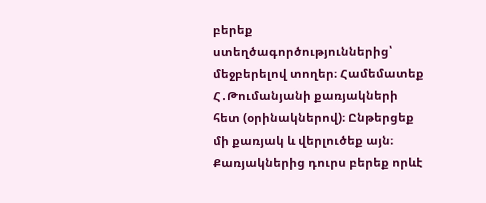բերեք ստեղծագործություններից՝ մեջբերելով տողեր։ Համեմատեք Հ․Թումանյանի քառյակների հետ (օրինակներով)։ Ընթերցեք մի քառյակ և վերլուծեք այն։ Քառյակներից դուրս բերեք որևէ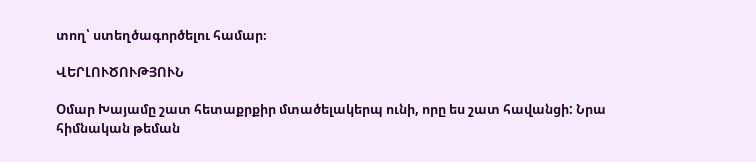տող՝ ստեղծագործելու համար։

ՎԵՐԼՈՒԾՈՒԹՅՈՒՆ

Օմար Խայամը շատ հետաքրքիր մտածելակերպ ունի, որը ես շատ հավանցի: Նրա հիմնական թեման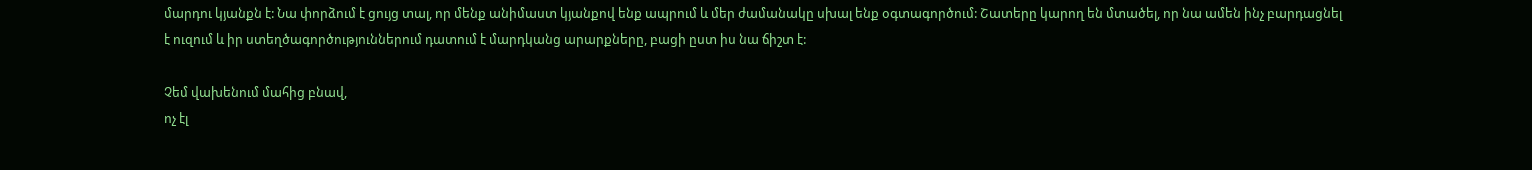մարդու կյանքն է: Նա փորձում է ցույց տալ, որ մենք անիմաստ կյանքով ենք ապրում և մեր ժամանակը սխալ ենք օգտագործում: Շատերը կարող են մտածել, որ նա ամեն ինչ բարդացնել է ուզում և իր ստեղծագործություններում դատում է մարդկանց արարքները, բացի ըստ իս նա ճիշտ է:

Չեմ վախենում մահից բնավ,
ոչ էլ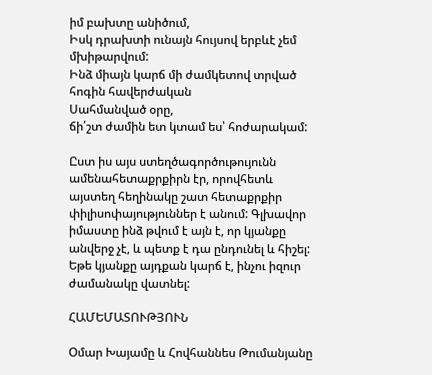իմ բախտը անիծում,
Իսկ դրախտի ունայն հույսով երբևէ չեմ մխիթարվում:
Ինձ միայն կարճ մի ժամկետով տրված
հոգին հավերժական
Սահմանված օրը,
ճի՛շտ ժամին ետ կտամ ես՝ հոժարակամ:

Ըստ իս այս ստեղծագործութույունն ամենահետաքրքիրն էր, որովհետև այստեղ հեղինակը շատ հետաքրքիր փիլիսոփայություններ է անում: Գլխավոր իմաստը ինձ թվում է այն է, որ կյանքը անվերջ չէ, և պետք է դա ընդունել և հիշել: Եթե կյանքը այդքան կարճ է, ինչու իզուր ժամանակը վատնել:

ՀԱՄԵՄԱՏՈՒԹՅՈՒՆ

Օմար Խայամը և Հովհաննես Թումանյանը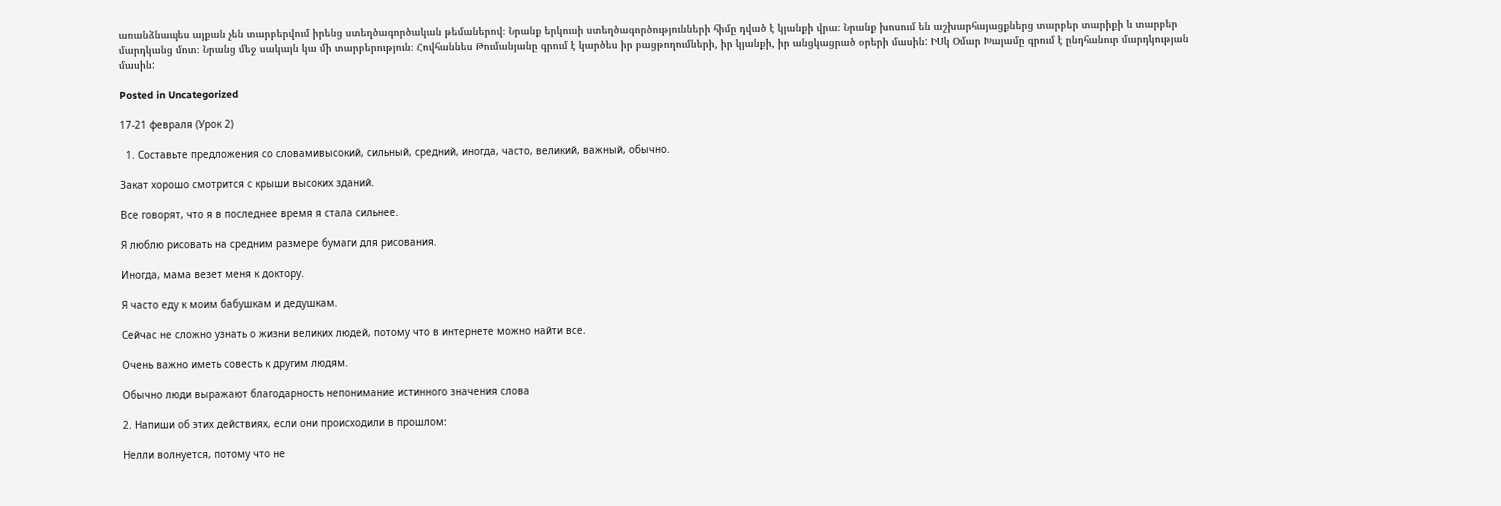առանձնապես այքան չեն տարբերվում իրենց ստեղծագործական թեմաներով։ Նրանք երկուսի ստեղծագործությունների հիմը դված է կյանքի վրա։ Նրանք խոսում են աշխարհայացքներց տարբեր տարիքի և տարբեր մարդկանց մոտ։ Նրանց մեջ սակայն կա մի տարբերություն։ Հովհաննես Թումանյանը գրում է կարծես իր բացթողումների, իր կյանքի, իր անցկացրած օրերի մասին: ԻՍկ Օմար Խայամը գրում է ընդհանուր մարդկության մասին:

Posted in Uncategorized

17-21 февраля (Урок 2)

  1. Составьте предложения со словамивысокий, сильный, средний, иногда, часто, великий, важный, обычно.

Закат хорошо смотрится с крыши высоких зданий.

Все говорят, что я в последнее время я стала сильнее.

Я люблю рисовать на средним размере бумаги для рисования.

Иногда, мама везет меня к доктору.

Я часто еду к моим бабушкам и дедушкам.

Сейчас не сложно узнать о жизни великих людей, потому что в интернете можно найти все.

Очень важно иметь совесть к другим людям.

Oбычно люди выражают благодарность непонимание истинного значения слова

2. Напиши об этих действиях, если они происходили в прошлом:

Нелли волнуется, потому что не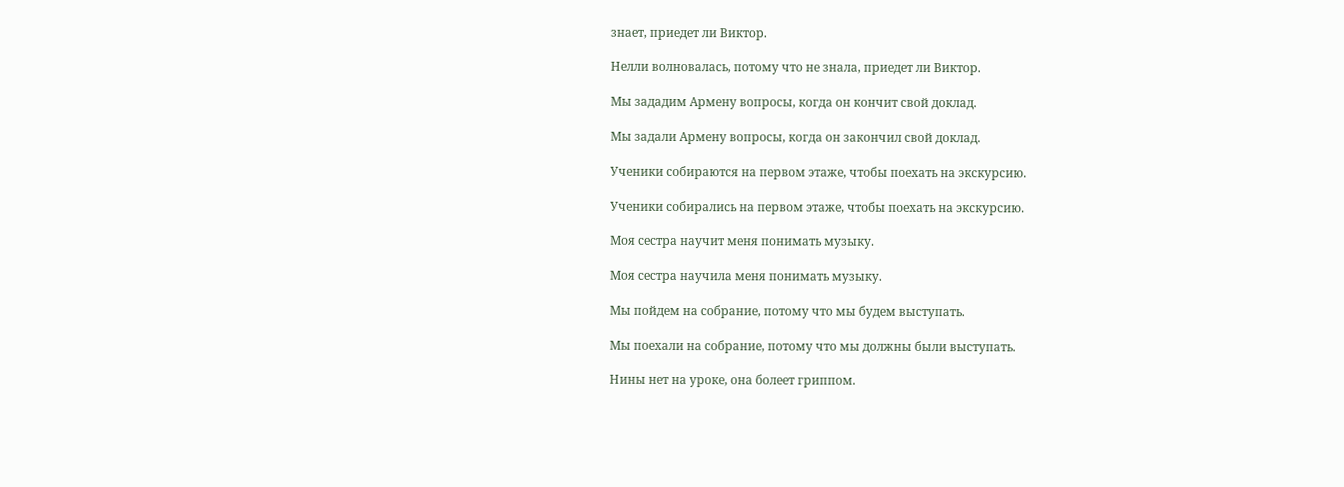знает, приедет ли Виктор.

Нелли волновалась, потому что не знала, приедет ли Виктор.

Мы зададим Армену вопросы, когда он кончит свой доклад.

Мы задали Армену вопросы, когда он закончил свой доклад.

Ученики собираются на первом этаже, чтобы поехать на экскурсию.

Ученики собирались на первом этаже, чтобы поехать на экскурсию.

Моя сестра научит меня понимать музыку.

Моя сестра научила меня понимать музыку.

Мы пойдем на собрание, потому что мы будем выступать.

Мы поехали на собрание, потому что мы должны были выступать.

Нины нет на уроке, она болеет гриппом.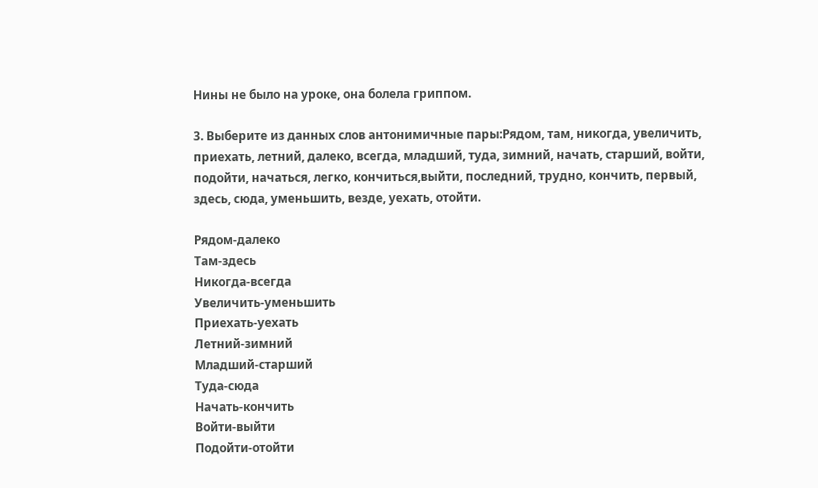Нины не было на уроке, она болела гриппом.

3. Выберите из данных слов антонимичные пары:Рядом, там, никогда, увеличить, приехать, летний, далеко, всегда, младший, туда, зимний, начать, старший, войти, подойти, начаться, легко, кончиться,выйти, последний, трудно, кончить, первый, здесь, сюда, уменьшить, везде, уехать, отойти.

Рядом-далеко
Там-здесь
Никогда-всегда
Увеличить-уменьшить
Приехать-уехать
Летний-зимний
Младший-старший
Туда-сюда
Начать-кончить
Войти-выйти
Подойти-отойти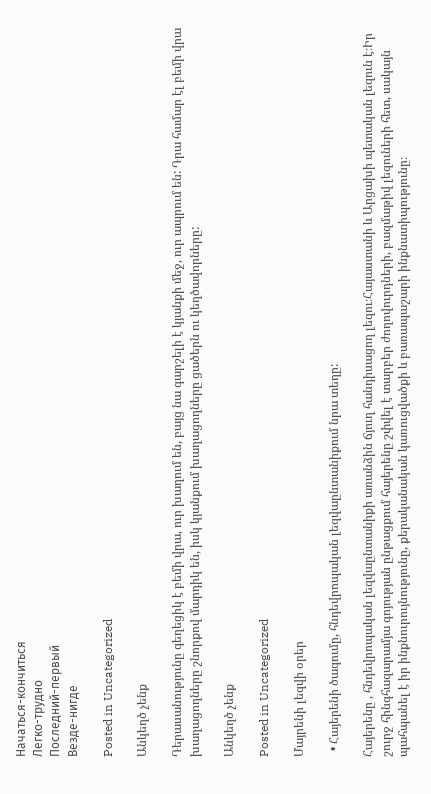Начаться-кончиться
Легко-трудно
Последний-первый
Везде-нигде

Posted in Uncategorized

Անկեղծ չենք

Դերասանությունը գեղեցիկ է բեմի վրա, ուր խաղում են, բայց նա գարշելի է կյանքի մեջ, ուր ապրում են: Դրա համար էլ բեմի վրա խաղացողները շնորքով մարդիկ են, իսկ կյանքում խաղացողները ցածերն ու կեղծավորները:

Անկեղծ չենք

Posted in Uncategorized

Մայրենի լեզվի օրեր

  • Հայերենի ծագումը, հնդեվրոպական լեզվաընտանիքում նրա տեղը:

Հայերենը , հնդեվրոպական լեզվաընտանիքի առանձին ճյուղ հանդիսացող լեզու։Հայաստանի և Արցախի պետական լեզուն է։Իր շուրջ հինգհազարամյա գոյության ընթացքում հայերենը շփվել է տարբեր ժողովուրդների, բազմաթիվ լեզուների հետ, սակայն պահպանել է իր ինքնուրույնությունը, քերականական կառուցվածքի և բառապաշարի ինքնատիպությունը։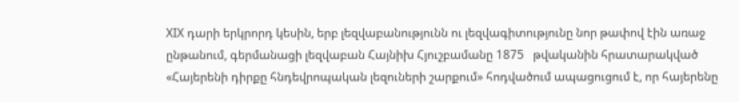XIX դարի երկրորդ կեսին, երբ լեզվաբանությունն ու լեզվագիտությունը նոր թափով էին առաջ ընթանում, գերմանացի լեզվաբան Հայնիխ Հյուշբամանը 1875   թվականին հրատարակված «Հայերենի դիրքը հնդեվրոպական լեզուների շարքում» հոդվածում ապացուցում է, որ հայերենը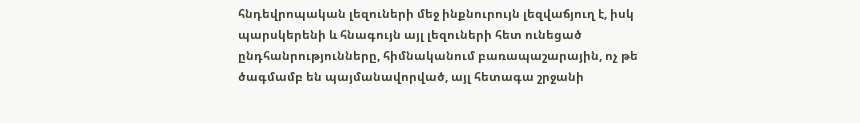հնդեվրոպական լեզուների մեջ ինքնուրույն լեզվաճյուղ է, իսկ պարսկերենի և հնագույն այլ լեզուների հետ ունեցած ընդհանրությունները, հիմնականում բառապաշարային, ոչ թե ծագմամբ են պայմանավորված, այլ հետագա շրջանի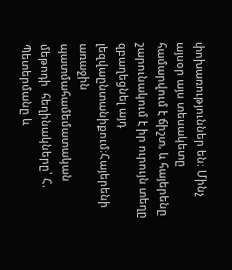փոխառություններ են։ Մինչ այսօր այս տեսակետը համարվում է ճիշտ, և հայերենը շարունակում է իր ուրույն տեղը զբաղեցնել այդ լեզվաընտանիքում։Հայերենի առաջին պատմահամեմատական մեթոդի  հեղինակները՝ Հ. Պետերմանը և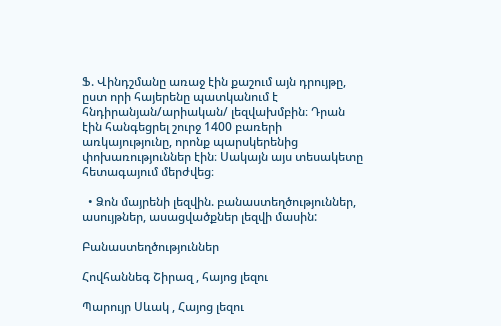Ֆ. Վինդշմանը առաջ էին քաշում այն դրույթը, ըստ որի հայերենը պատկանում է հնդիրանյան/արիական/ լեզվախմբին։ Դրան էին հանգեցրել շուրջ 1400 բառերի առկայությունը, որոնք պարսկերենից փոխառություններ էին։ Սակայն այս տեսակետը հետագայում մերժվեց։

  • Ձոն մայրենի լեզվին. բանաստեղծություններ, ասույթներ, ասացվածքներ լեզվի մասին:

Բանաստեղծություններ

Հովհաննեգ Շիրազ , հայոց լեզու

Պարույր Սևակ , Հայոց լեզու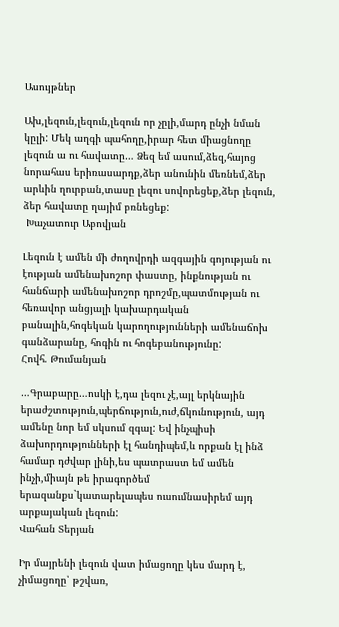Ասույթներ

Ախ,լեզուն,լեզուն,լեզուն որ չըլի,մարդ ընչի նման կըլի: Մեկ աղգի պահողը,իրար հետ միացնողը լեզուն ա ու հավատը… Ձեզ եմ ասում,ձեզ,հայոց նորահաս երիռասարդք,ձեր անունին մեռնեմ,ձեր արևին ղուրբան,տասը լեզու սովորեցեք,ձեր լեզուն, ձեր հավատը ղայիմ բռնեցեք:
 Խաչատուր Աբովյան

Լեզուն է ամեն մի ժողովրդի ազգային գոյության ու էության ամենախոշոր փաստը, ինքնության ու հանճարի ամենախոշոր դրոշմը,պատմության ու հեռավոր անցյալի կախարդական բանալին,հոգեկան կարողությունների ամենաճոխ գանձարանը, հոգին ու հոգեբանությունը:
Հովհ. Թումանյան

…Գրաբարը…ոսկի է,դա լեզու չէ,այլ երկնային երաժշտություն,պերճություն,ուժ,ճկունություն, այդ ամենը նոր եմ սկսում զգալ: Եվ ինչպիսի ձախորդությունների էլ հանդիպեմ,և որքան էլ ինձ համար դժվար լինի,ես պատրաստ եմ ամեն ինչի,միայն թե իրագործեմ երազանքս`կատարելապես ուսումնասիրեմ այդ արքայական լեզուն:
Վահան Տերյան

Իր մայրենի լեզուն վատ իմացողը կես մարդ է, չիմացողը՝ թշվառ,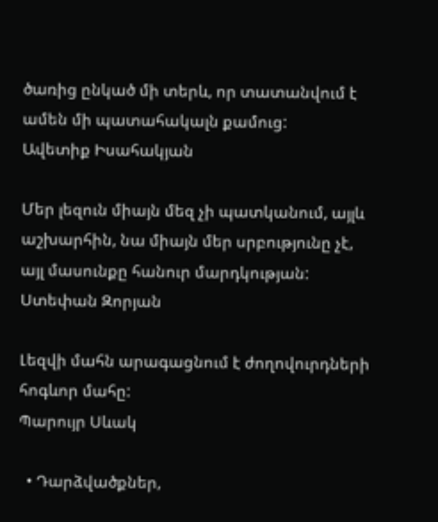ծառից ընկած մի տերև, որ տատանվում է ամեն մի պատահակալն քամուց:
Ավետիք Իսահակյան

Մեր լեզուն միայն մեզ չի պատկանում, այլև աշխարհին, նա միայն մեր սրբությունը չէ, այլ մասունքը հանուր մարդկության:
Ստեփան Զորյան

Լեզվի մահն արագացնում է ժողովուրդների հոգևոր մահը:
Պարույր Սևակ

  • Դարձվածքներ,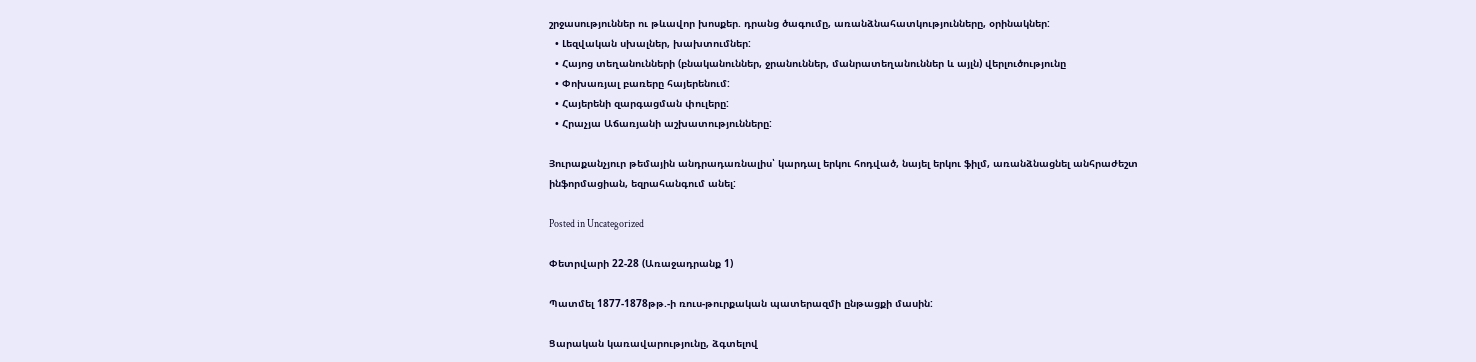շրջասություններ ու թևավոր խոսքեր. դրանց ծագումը, առանձնահատկությունները, օրինակներ:
  • Լեզվական սխալներ, խախտումներ:
  • Հայոց տեղանունների (բնականուններ, ջրանուններ, մանրատեղանուններ և այլն) վերլուծությունը
  • Փոխառյալ բառերը հայերենում:
  • Հայերենի զարգացման փուլերը:
  • Հրաչյա Աճառյանի աշխատությունները:

Յուրաքանչյուր թեմային անդրադառնալիս՝ կարդալ երկու հոդված, նայել երկու ֆիլմ, առանձնացնել անհրաժեշտ ինֆորմացիան, եզրահանգում անել:

Posted in Uncategorized

Փետրվարի 22-28 (Առաջադրանք 1)

Պատմել 1877-1878թթ.-ի ռուս-թուրքական պատերազմի ընթացքի մասին:

Ցարական կառավարությունը, ձգտելով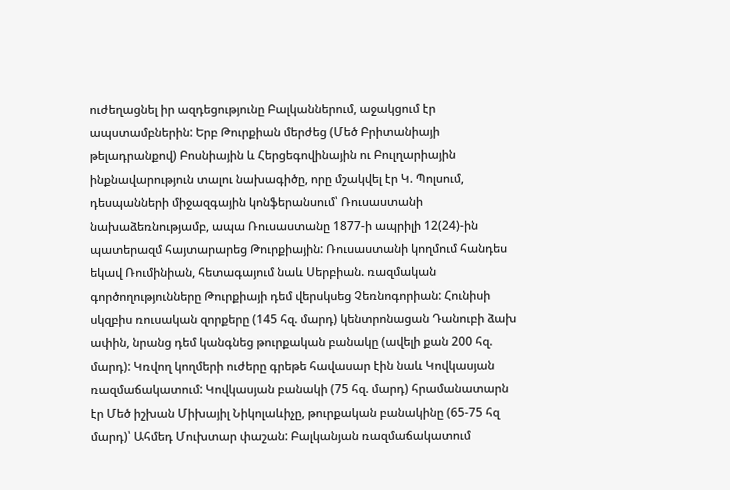ուժեղացնել իր ազդեցությունը Բալկաններում, աջակցում էր ապստամբներին: Երբ Թուրքիան մերժեց (Մեծ Բրիտանիայի թելադրանքով) Բոսնիային և Հերցեգովինային ու Բուլղարիային ինքնավարություն տալու նախագիծը, որը մշակվել էր Կ. Պոլսում, դեսպանների միջազգային կոնֆերանսում՝ Ռուսաստանի նախաձեռնությամբ, ապա Ռուսաստանը 1877-ի ապրիլի 12(24)-ին պատերազմ հայտարարեց Թուրքիային: Ռուսաստանի կողմում հանդես եկավ Ռումինիան, հետագայում նաև Սերբիան. ռազմական գործողությունները Թուրքիայի դեմ վերսկսեց Չեռնոգորիան: Հունիսի սկզբիս ռուսական զորքերը (145 հզ. մարդ) կենտրոնացան Դանուբի ձախ ափին, նրանց դեմ կանգնեց թուրքական բանակը (ավելի քան 200 հզ. մարդ): Կռվող կողմերի ուժերը գրեթե հավասար էին նաև Կովկասյան ռազմաճակատում: Կովկասյան բանակի (75 հզ. մարդ) հրամանատարն էր Մեծ իշխան Միխայիլ Նիկոլաևիչը, թուրքական բանակինը (65-75 հզ մարդ)՝ Ահմեդ Մուխտար փաշան: Բալկանյան ռազմաճակատում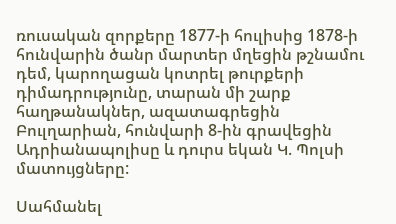ռուսական զորքերը 1877-ի հուլիսից 1878-ի հունվարին ծանր մարտեր մղեցին թշնամու դեմ, կարողացան կոտրել թուրքերի դիմադրությունը, տարան մի շարք հաղթանակներ, ազատագրեցին Բուլղարիան, հունվարի 8-ին գրավեցին Ադրիանապոլիսը և դուրս եկան Կ. Պոլսի մատույցները:

Սահմանել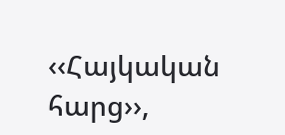‹‹Հայկական հարց››,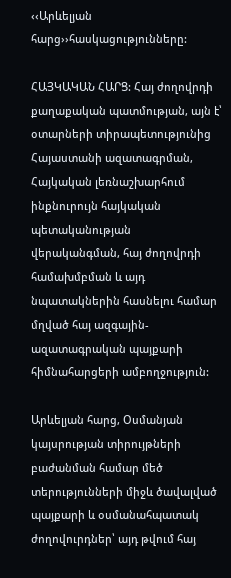‹‹Արևելյան հարց››հասկացությունները:

ՀԱՅԿԱԿԱՆ ՀԱՐՑ: Հայ ժողովրդի քաղաքական պատմության, այն է՝ օտարների տիրապետությունից Հայաստանի ազատագրման, Հայկական լեռնաշխարհում ինքնուրույն հայկական պետականության վերականգման, հայ ժողովրդի համախմբման և այդ նպատակներին հասնելու համար մղված հայ ազգային-ազատագրական պայքարի հիմնահարցերի ամբողջություն:

Արևելյան հարց, Օսմանյան կայսրության տիրույթների բաժանման համար մեծ տերությունների միջև ծավալված պայքարի և օսմանահպատակ ժողովուրդներ՝ այդ թվում հայ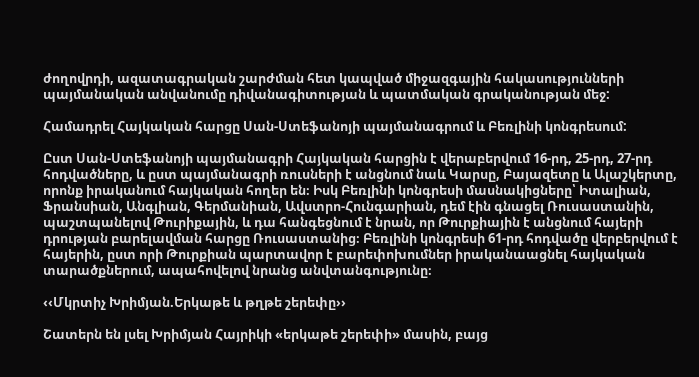ժողովրդի, ազատագրական շարժման հետ կապված միջազգային հակասությունների պայմանական անվանումը դիվանագիտության և պատմական գրականության մեջ:

Համադրել Հայկական հարցը Սան-Ստեֆանոյի պայմանագրում և Բեռլինի կոնգրեսում:

Ըստ Սան-Ստեֆանոյի պայմանագրի Հայկական հարցին է վերաբերվում 16-րդ, 25-րդ, 27-րդ հոդվածները, և ըստ պայմանագրի ռուսների է անցնում նաև Կարսը, Բայազետը և Ալաշկերտը, որոնք իրականում հայկական հողեր են։ Իսկ Բեռլինի կոնգրեսի մասնակիցները՝ Իտալիան, Ֆրանսիան, Անգլիան, Գերմանիան, Ավստրո-Հունգարիան, դեմ էին գնացել Ռուսաստանին, պաշտպանելով Թուրիքային, և դա հանգեցնում է նրան, որ Թուրքիային է անցնում հայերի դրության բարելավման հարցը Ռուսաստանից։ Բեռլինի կոնգրեսի 61-րդ հոդվածը վերբերվում է հայերին, ըստ որի Թուրքիան պարտավոր է բարեփոխումներ իրականաացնել հայկական տարածքներում, ապահովելով նրանց անվտանգությունը։

‹‹Մկրտիչ Խրիմյան.Երկաթե և թղթե շերեփը››

Շատերն են լսել Խրիմյան Հայրիկի «երկաթե շերեփի» մասին, բայց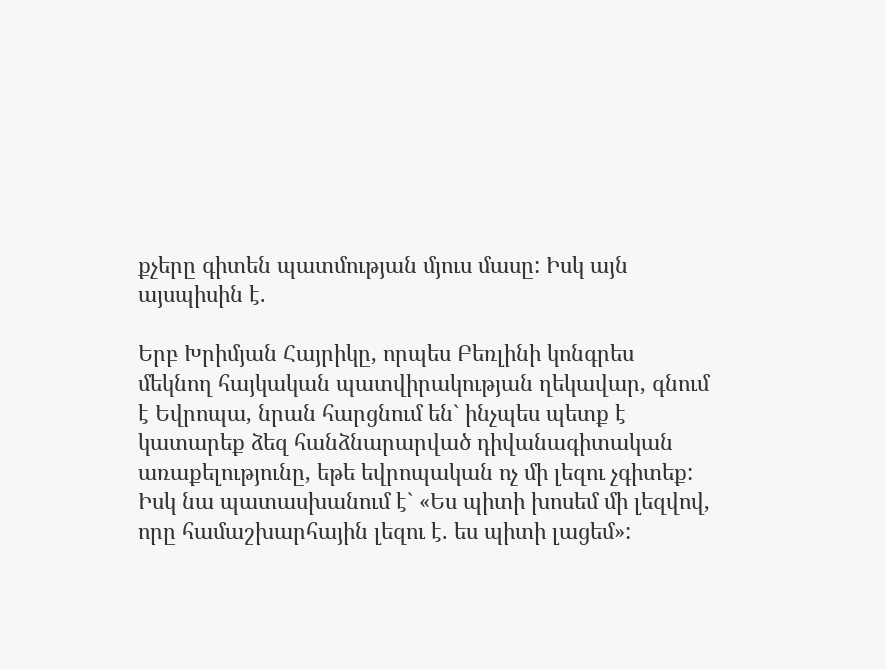քչերը գիտեն պատմության մյուս մասը: Իսկ այն այսպիսին է.

Երբ Խրիմյան Հայրիկը, որպես Բեռլինի կոնգրես մեկնող հայկական պատվիրակության ղեկավար, գնում է Եվրոպա, նրան հարցնում են` ինչպես պետք է կատարեք ձեզ հանձնարարված դիվանագիտական առաքելությունը, եթե եվրոպական ոչ մի լեզու չգիտեք: Իսկ նա պատասխանում է` «Ես պիտի խոսեմ մի լեզվով, որը համաշխարհային լեզու է. ես պիտի լացեմ»: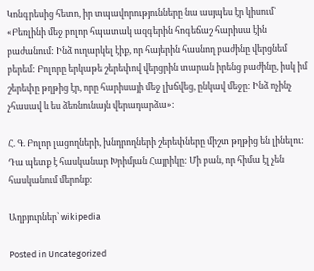Կոնգրեսից հետո, իր տպավորությունները նա ասյպես էր կիսում` «Բեռլինի մեջ բոլոր հպատակ ազգերին հոգեճաշ հարիսա էին բաժանում: Ինձ ուղարկել էիք, որ հայերին հասնող բաժինը վերցնեմ բերեմ: Բոլորը երկաթե շերեփով վերցրին տարան իրենց բաժինը, իսկ իմ շերեփը թղթից էր, որը հարիսայի մեջ լխճվեց, ընկավ մեջը: Ինձ ոչինչ չհասավ և ես ձեռնունայն վերադարձա»:

Հ. Գ. Բոլոր լացողների, խնդրողների շերեփները միշտ թղթից են լինելու: Դա պետք է հասկանար Խրիմյան Հայրիկը: Մի բան, որ հիմա էլ չեն հասկանում մերոնք:

Աղբյուրներ՝ wikipedia

Posted in Uncategorized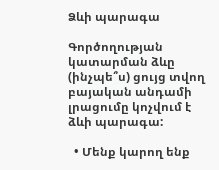Ձևի պարագա

Գործողության կատարման ձևը (ինչպե՞ս) ցույց տվող բայական անդամի լրացումը կոչվում է ձևի պարագա:

  • Մենք կարող ենք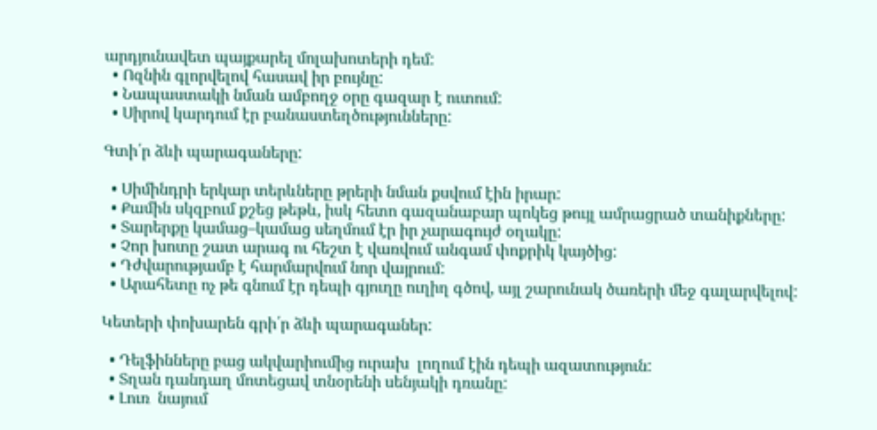արդյունավետ պայքարել մոլախոտերի դեմ:
  • Ոզնին գլորվելով հասավ իր բույնը:
  • Նապաստակի նման ամբողջ օրը գազար է ուտում:
  • Սիրով կարդում էր բանաստեղծությունները:

Գտի՛ր ձևի պարագաները:

  • Սիմինդրի երկար տերևները թրերի նման քսվում էին իրար:
  • Քամին սկզբում քշեց թեթև, իսկ հետո գազանաբար պոկեց թույլ ամրացրած տանիքները:
  • Տարերքը կամաց–կամաց սեղմում էր իր չարագույժ օղակը:
  • Չոր խոտը շատ արագ ու հեշտ է վառվում անգամ փոքրիկ կայծից:
  • Դժվարությամբ է հարմարվում նոր վայրում:
  • Արահետը ոչ թե գնում էր դեպի գյուղը ուղիղ գծով, այլ շարունակ ծառերի մեջ գալարվելով:

Կետերի փոխարեն գրի՛ր ձևի պարագաներ:

  • Դելֆինները բաց ակվարիումից ուրախ  լողում էին դեպի ազատություն:
  • Տղան դանդաղ մոտեցավ տնօրենի սենյակի դռանը:
  • Լուռ  նայում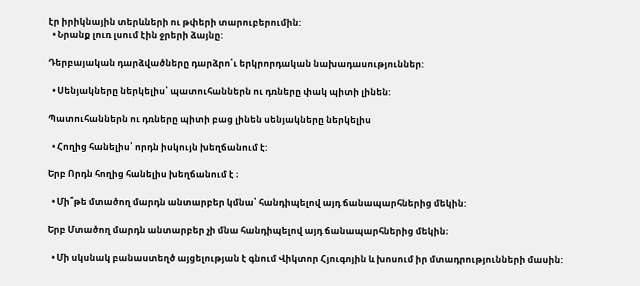էր իրիկնային տերևների ու թփերի տարուբերումին:
  • Նրանք լուռ լսում էին ջրերի ձայնը:

Դերբայական դարձվածները դարձրո՛ւ երկրորդական նախադասություններ:

  • Սենյակները ներկելիս՝ պատուհաններն ու դռները փակ պիտի լինեն:

Պատուհաններն ու դռները պիտի բաց լինեն սենյակները ներկելիս

  • Հողից հանելիս՝ որդն իսկույն խեղճանում է:

Երբ Որդն հողից հանելիս խեղճանում է ։

  • Մի՞թե մտածող մարդն անտարբեր կմնա՝ հանդիպելով այդ ճանապարհներից մեկին:

Երբ Մտածող մարդն անտարբեր չի մնա հանդիպելով այդ ճանապարհներից մեկին։

  • Մի սկսնակ բանաստեղծ այցելության է գնում Վիկտոր Հյուգոյին և խոսում իր մտադրությունների մասին: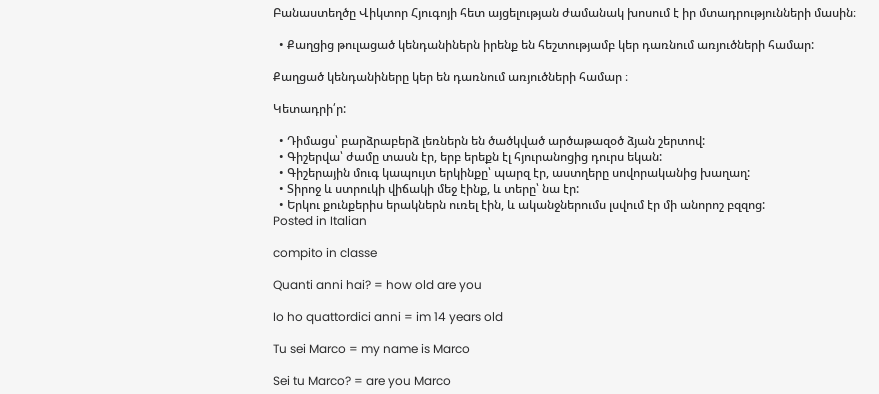Բանաստեղծը Վիկտոր Հյուգոյի հետ այցելության ժամանակ խոսում է իր մտադրությունների մասին։

  • Քաղցից թուլացած կենդանիներն իրենք են հեշտությամբ կեր դառնում առյուծների համար:

Քաղցած կենդանիները կեր են դառնում առյուծների համար ։

Կետադրի՛ր:

  • Դիմացս՝ բարձրաբերձ լեռներն են ծածկված արծաթազօծ ձյան շերտով:
  • Գիշերվա՝ ժամը տասն էր, երբ երեքն էլ հյուրանոցից դուրս եկան:
  • Գիշերային մուգ կապույտ երկինքը՝ պարզ էր, աստղերը սովորականից խաղաղ:
  • Տիրոջ և ստրուկի վիճակի մեջ էինք, և տերը՝ նա էր:
  • Երկու քունքերիս երակներն ուռել էին, և ականջներումս լսվում էր մի անորոշ բզզոց:
Posted in Italian

compito in classe

Quanti anni hai? = how old are you

Io ho quattordici anni = im 14 years old

Tu sei Marco = my name is Marco

Sei tu Marco? = are you Marco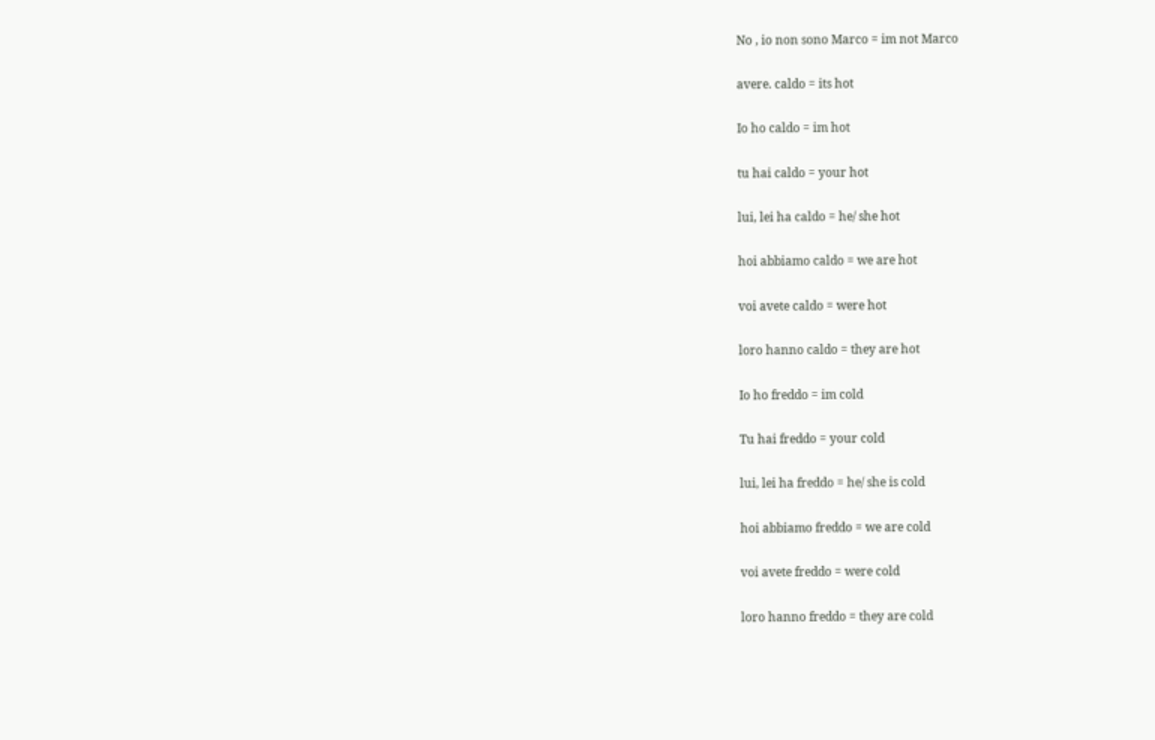No , io non sono Marco = im not Marco

avere. caldo = its hot

Io ho caldo = im hot

tu hai caldo = your hot

lui, lei ha caldo = he/ she hot

hoi abbiamo caldo = we are hot

voi avete caldo = were hot

loro hanno caldo = they are hot

Io ho freddo = im cold

Tu hai freddo = your cold

lui, lei ha freddo = he/ she is cold

hoi abbiamo freddo = we are cold

voi avete freddo = were cold

loro hanno freddo = they are cold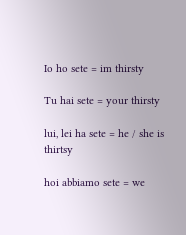Io ho sete = im thirsty

Tu hai sete = your thirsty

lui, lei ha sete = he / she is thirtsy

hoi abbiamo sete = we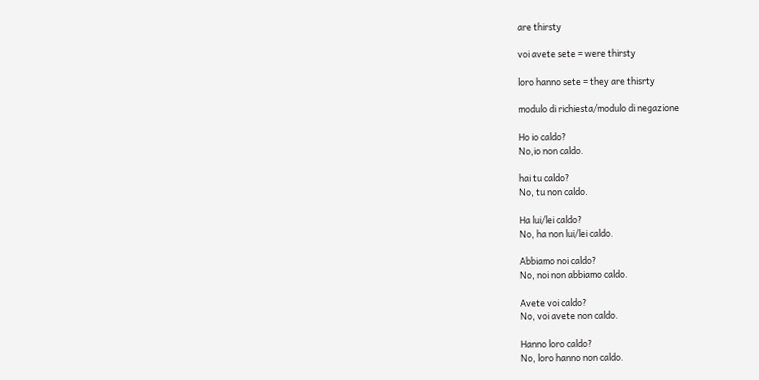are thirsty

voi avete sete = were thirsty

loro hanno sete = they are thisrty

modulo di richiesta/modulo di negazione

Ho io caldo?
No,io non caldo.

hai tu caldo?
No, tu non caldo.

Ha lui/lei caldo?
No, ha non lui/lei caldo.

Abbiamo noi caldo?
No, noi non abbiamo caldo.

Avete voi caldo?
No, voi avete non caldo.

Hanno loro caldo?
No, loro hanno non caldo.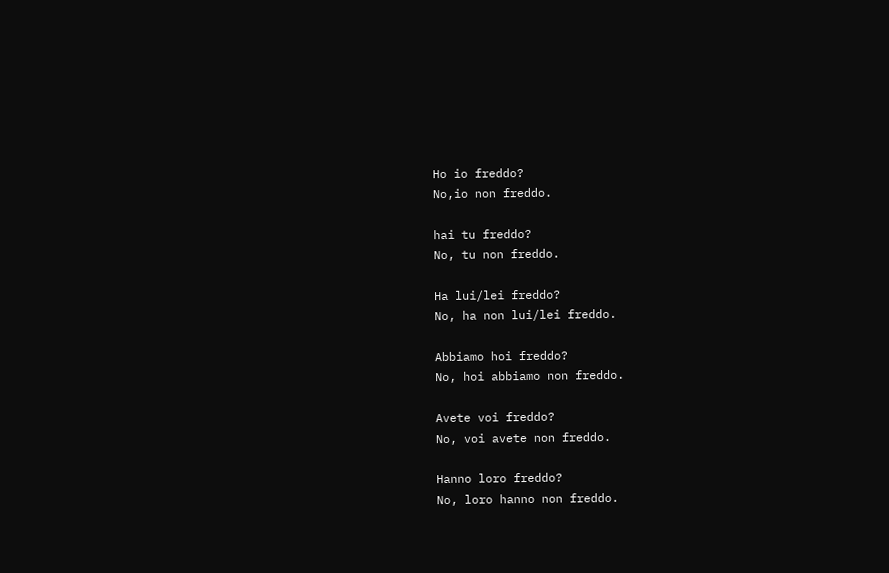Ho io freddo?
No,io non freddo.

hai tu freddo?
No, tu non freddo.

Ha lui/lei freddo?
No, ha non lui/lei freddo.

Abbiamo hoi freddo?
No, hoi abbiamo non freddo.

Avete voi freddo?
No, voi avete non freddo.

Hanno loro freddo?
No, loro hanno non freddo.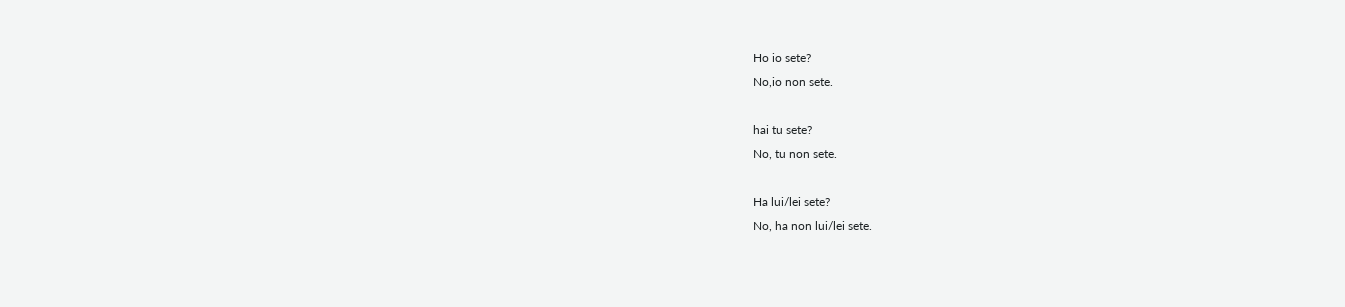Ho io sete?
No,io non sete.

hai tu sete?
No, tu non sete.

Ha lui/lei sete?
No, ha non lui/lei sete.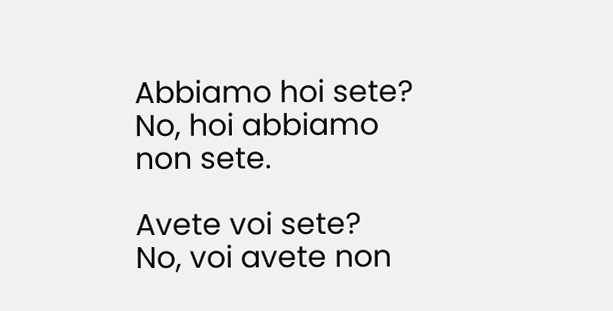Abbiamo hoi sete?
No, hoi abbiamo non sete.

Avete voi sete?
No, voi avete non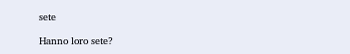sete

Hanno loro sete?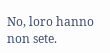No, loro hanno non sete.